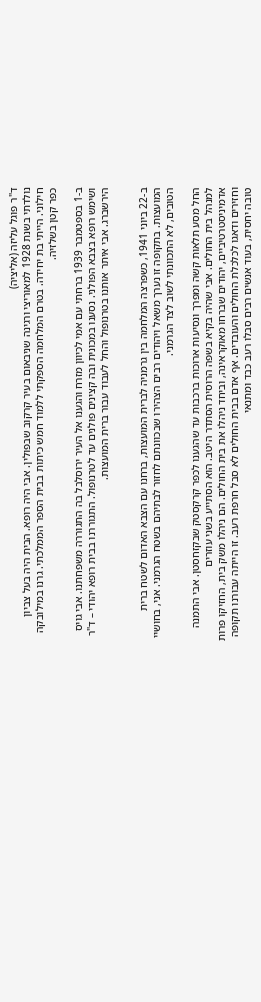ד"ר פוגל עליזה (אליציה)
נולדתי בשנת 1928 למאוריצי ורגינה שניבאום בעיר קרקוב שבפולין. אבי היה רופא. הבית היה בעל צביון חילוני. הייתי בת יחידה. בטרם המלחמה הספקתי ללמוד חמש כיתות בבית הספר הממלכתי. גרנו במילובקה כפר קטן בשלזיה.

ב-1 בספטמבר 1939 ברחתי עם אמי לכיוון מזרח והגענו אל העיר ירוסלבל בה התגוררה משפחתנו. אבי גויס ושימש רופא בצבא הפולני. נסענו במכונית ובה קצינים פולנים עד לטרנופול. התגוררנו בבית רופא יהודי – ד"ר הירשברג. אבי איתר אותנו בטרנופול והחל לעבוד עבור ברית המועצות.


ב-22 ביוני 1941, כשפרצה המלחמה בין גרמניה לברית המועצות, ברחנו עם הצבא האדום לשטח ברית המועצות. בתקופה זו נערך משאל ויהודים רבים הצהירו שבכוונתם לחזור לבתיהם בשטח הגרמני. אני, בחושיי הטובים, לא התכוונתי לשוב לצד הגרמני.

החל מסע תלאות קשה ומפרך ונסיעות ארוכות ברכבות עד שהגענו לכפר קרקסטק שבקזחסטן. אבי התמנה למנהל בית החולים. אבי שהיה בקיא בשפה הרוסית הסתדר היטב. הוא הסתייע בשני עוזרים אדמיניסטרטיביים, יהודים שברחו מאוקראינה, וביחד ניהלו את בית החולים. הם ניהלו משק בית, החזיקו פרות וחזירים ודאגו לכלכלת החולים והעובדים. אף אדם בבית החולים לא סבל חרפת רעב. זו הייתה עבורנו תקופה טובה יחסית, בעוד אנשים רבים סבלו רעב כבד ומתנאי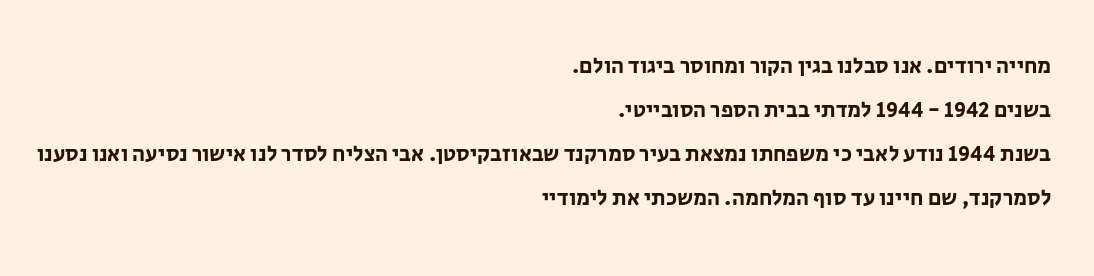מחייה ירודים. אנו סבלנו בגין הקור ומחוסר ביגוד הולם.
בשנים 1942 - 1944 למדתי בבית הספר הסובייטי.
בשנת 1944 נודע לאבי כי משפחתו נמצאת בעיר סמרקנד שבאוזבקיסטן. אבי הצליח לסדר לנו אישור נסיעה ואנו נסענו לסמרקנד, שם חיינו עד סוף המלחמה. המשכתי את לימודיי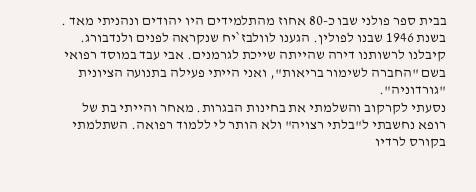בבית ספר פולני שבו כ-80 אחוז מהתלמידים היו יהודים ונהניתי מאד .
בשנת 1946 שבנו לפולין. הגענו לוולבז`יח שנקראה לפנים ולנדבורג. קיבלנו לרשותנו דירה שהייתה שייכת לגרמנים. אבי עבד במוסד רפואי בשם "החברה לשימור בריאות", ואני הייתי פעילה בתנועה הציונית "גורדוניה".
נסעתי לקרקוב והשלמתי את בחינות הבגרות. מאחר והייתי בת של רופא נחשבתי ל"בלתי רצויה" ולא הותר לי ללמוד רפואה. השתלמתי בקורס לרדיו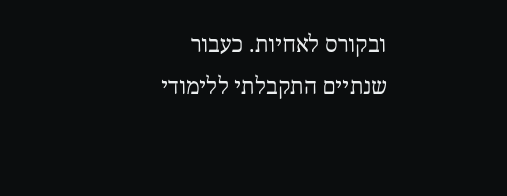ובקורס לאחיות. כעבור שנתיים התקבלתי ללימודי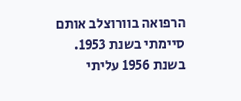הרפואה בוורוצלב אותם סיימתי בשנת 1953.
בשנת 1956 עליתי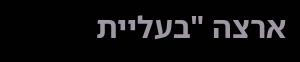ארצה "בעליית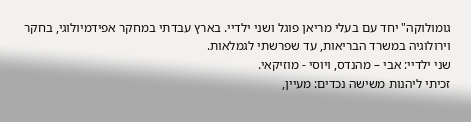גומולוקה" יחד עם בעלי מריאן פוגל ושני ילדיי. בארץ עבדתי במחקר אפידמיולוגי, בחקר וירולוגיה במשרד הבריאות, עד שפרשתי לגמלאות.
שני ילדיי: אבי – מהנדס, ויוסי - מוזיקאי.
זכיתי ליהנות משישה נכדים: מעיין,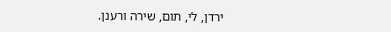ירדן, לי, תום, שירה ורענן.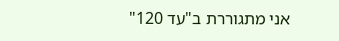אני מתגוררת ב"עד 120"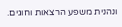ונהנית משפע הרצאות וחוגים.